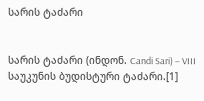სარის ტაძარი


სარის ტაძარი (ინდონ. Candi Sari) – VIII საუკუნის ბუდისტური ტაძარი.[1]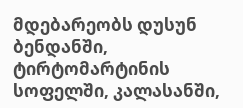მდებარეობს დუსუნ ბენდანში, ტირტომარტინის სოფელში, კალასანში,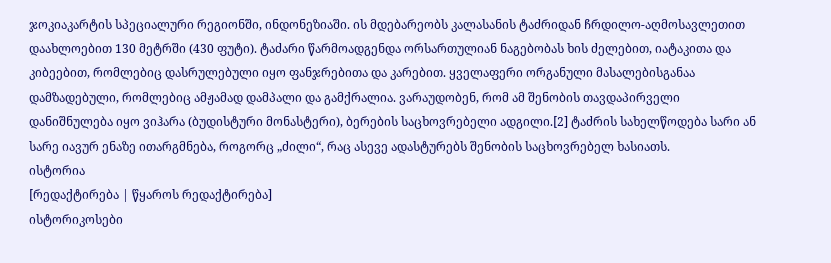ჯოკიაკარტის სპეციალური რეგიონში, ინდონეზიაში. ის მდებარეობს კალასანის ტაძრიდან ჩრდილო-აღმოსავლეთით დაახლოებით 130 მეტრში (430 ფუტი). ტაძარი წარმოადგენდა ორსართულიან ნაგებობას ხის ძელებით, იატაკითა და კიბეებით, რომლებიც დასრულებული იყო ფანჯრებითა და კარებით. ყველაფერი ორგანული მასალებისგანაა დამზადებული, რომლებიც ამჟამად დამპალი და გამქრალია. ვარაუდობენ, რომ ამ შენობის თავდაპირველი დანიშნულება იყო ვიჰარა (ბუდისტური მონასტერი), ბერების საცხოვრებელი ადგილი.[2] ტაძრის სახელწოდება სარი ან სარე იავურ ენაზე ითარგმნება, როგორც „ძილი“, რაც ასევე ადასტურებს შენობის საცხოვრებელ ხასიათს.
ისტორია
[რედაქტირება | წყაროს რედაქტირება]
ისტორიკოსები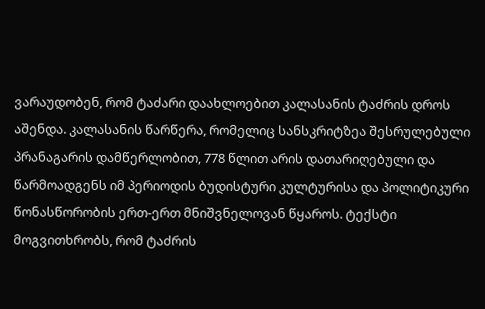ვარაუდობენ, რომ ტაძარი დაახლოებით კალასანის ტაძრის დროს აშენდა. კალასანის წარწერა, რომელიც სანსკრიტზეა შესრულებული პრანაგარის დამწერლობით, 778 წლით არის დათარიღებული და წარმოადგენს იმ პერიოდის ბუდისტური კულტურისა და პოლიტიკური წონასწორობის ერთ-ერთ მნიშვნელოვან წყაროს. ტექსტი მოგვითხრობს, რომ ტაძრის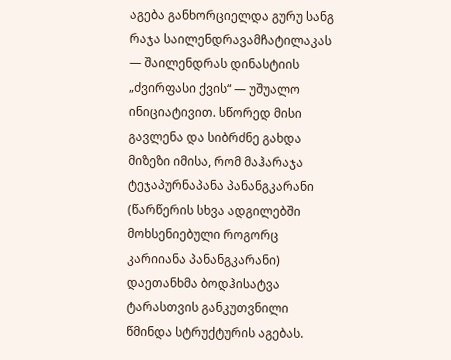აგება განხორციელდა გურუ სანგ რაჯა საილენდრავამჩატილაკას — შაილენდრას დინასტიის „ძვირფასი ქვის“ — უშუალო ინიციატივით. სწორედ მისი გავლენა და სიბრძნე გახდა მიზეზი იმისა, რომ მაჰარაჯა ტეჯაპურნაპანა პანანგკარანი (წარწერის სხვა ადგილებში მოხსენიებული როგორც კარიიანა პანანგკარანი) დაეთანხმა ბოდჰისატვა ტარასთვის განკუთვნილი წმინდა სტრუქტურის აგებას.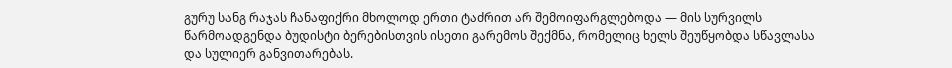გურუ სანგ რაჯას ჩანაფიქრი მხოლოდ ერთი ტაძრით არ შემოიფარგლებოდა — მის სურვილს წარმოადგენდა ბუდისტი ბერებისთვის ისეთი გარემოს შექმნა, რომელიც ხელს შეუწყობდა სწავლასა და სულიერ განვითარებას.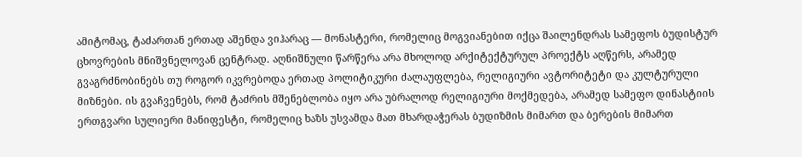ამიტომაც, ტაძართან ერთად აშენდა ვიჰარაც — მონასტერი, რომელიც მოგვიანებით იქცა შაილენდრას სამეფოს ბუდისტურ ცხოვრების მნიშვნელოვან ცენტრად. აღნიშნული წარწერა არა მხოლოდ არქიტექტურულ პროექტს აღწერს, არამედ გვაგრძნობინებს თუ როგორ იკვრებოდა ერთად პოლიტიკური ძალაუფლება, რელიგიური ავტორიტეტი და კულტურული მიზნები. ის გვაჩვენებს, რომ ტაძრის მშენებლობა იყო არა უბრალოდ რელიგიური მოქმედება, არამედ სამეფო დინასტიის ერთგვარი სულიერი მანიფესტი, რომელიც ხაზს უსვამდა მათ მხარდაჭერას ბუდიზმის მიმართ და ბერების მიმართ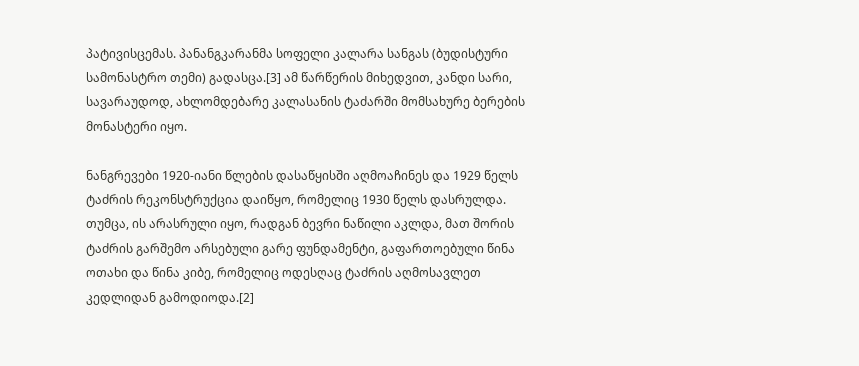პატივისცემას. პანანგკარანმა სოფელი კალარა სანგას (ბუდისტური სამონასტრო თემი) გადასცა.[3] ამ წარწერის მიხედვით, კანდი სარი, სავარაუდოდ, ახლომდებარე კალასანის ტაძარში მომსახურე ბერების მონასტერი იყო.

ნანგრევები 1920-იანი წლების დასაწყისში აღმოაჩინეს და 1929 წელს ტაძრის რეკონსტრუქცია დაიწყო, რომელიც 1930 წელს დასრულდა. თუმცა, ის არასრული იყო, რადგან ბევრი ნაწილი აკლდა, მათ შორის ტაძრის გარშემო არსებული გარე ფუნდამენტი, გაფართოებული წინა ოთახი და წინა კიბე, რომელიც ოდესღაც ტაძრის აღმოსავლეთ კედლიდან გამოდიოდა.[2]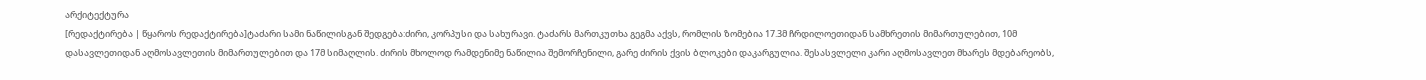არქიტექტურა
[რედაქტირება | წყაროს რედაქტირება]ტაძარი სამი ნაწილისგან შედგება:ძირი, კორპუსი და სახურავი. ტაძარს მართკუთხა გეგმა აქვს, რომლის ზომებია 17.3მ ჩრდილოეთიდან სამხრეთის მიმართულებით, 10მ დასავლეთიდან აღმოსავლეთის მიმართულებით და 17მ სიმაღლის. ძირის მხოლოდ რამდენიმე ნაწილია შემორჩენილი, გარე ძირის ქვის ბლოკები დაკარგულია. შესასვლელი კარი აღმოსავლეთ მხარეს მდებარეობს,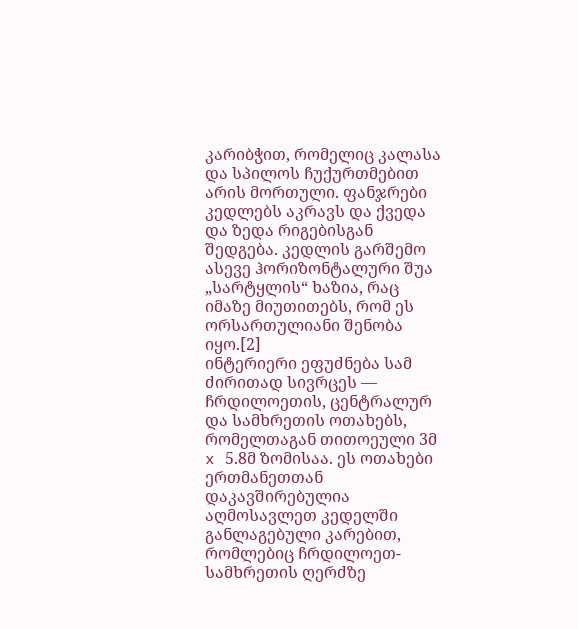კარიბჭით, რომელიც კალასა და სპილოს ჩუქურთმებით არის მორთული. ფანჯრები კედლებს აკრავს და ქვედა და ზედა რიგებისგან შედგება. კედლის გარშემო ასევე ჰორიზონტალური შუა „სარტყლის“ ხაზია, რაც იმაზე მიუთითებს, რომ ეს ორსართულიანი შენობა იყო.[2]
ინტერიერი ეფუძნება სამ ძირითად სივრცეს — ჩრდილოეთის, ცენტრალურ და სამხრეთის ოთახებს, რომელთაგან თითოეული 3მ x 5.8მ ზომისაა. ეს ოთახები ერთმანეთთან დაკავშირებულია აღმოსავლეთ კედელში განლაგებული კარებით, რომლებიც ჩრდილოეთ-სამხრეთის ღერძზე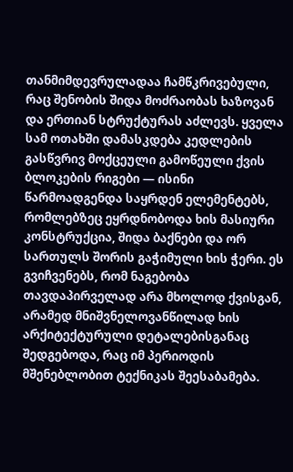თანმიმდევრულადაა ჩამწკრივებული, რაც შენობის შიდა მოძრაობას ხაზოვან და ერთიან სტრუქტურას აძლევს. ყველა სამ ოთახში დამასკდება კედლების გასწვრივ მოქცეული გამოწეული ქვის ბლოკების რიგები — ისინი წარმოადგენდა საყრდენ ელემენტებს, რომლებზეც ეყრდნობოდა ხის მასიური კონსტრუქცია, შიდა ბაქნები და ორ სართულს შორის გაჭიმული ხის ჭერი. ეს გვიჩვენებს, რომ ნაგებობა თავდაპირველად არა მხოლოდ ქვისგან, არამედ მნიშვნელოვანწილად ხის არქიტექტურული დეტალებისგანაც შედგებოდა, რაც იმ პერიოდის მშენებლობით ტექნიკას შეესაბამება.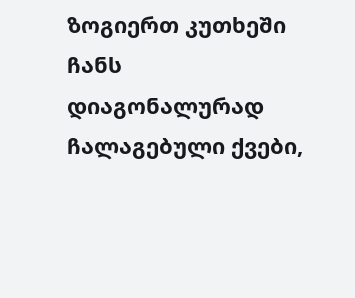ზოგიერთ კუთხეში ჩანს დიაგონალურად ჩალაგებული ქვები,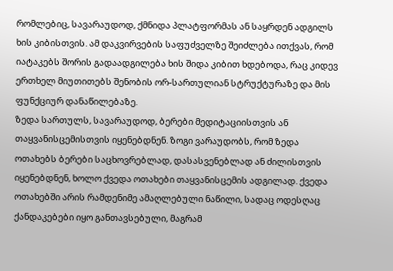რომლებიც, სავარაუდოდ, ქმნიდა პლატფორმას ან საყრდენ ადგილს ხის კიბისთვის. ამ დაკვირვების საფუძველზე შეიძლება ითქვას, რომ იატაკებს შორის გადაადგილება ხის შიდა კიბით ხდებოდა, რაც კიდევ ერთხელ მიუთითებს შენობის ორ-სართულიან სტრუქტურაზე და მის ფუნქციურ დანაწილებაზე.
ზედა სართულს, სავარაუდოდ, ბერები მედიტაციისთვის ან თაყვანისცემისთვის იყენებდნენ. ზოგი ვარაუდობს, რომ ზედა ოთახებს ბერები საცხოვრებლად, დასასვენებლად ან ძილისთვის იყენებდნენ, ხოლო ქვედა ოთახები თაყვანისცემის ადგილად. ქვედა ოთახებში არის რამდენიმე ამაღლებული ნაწილი, სადაც ოდესღაც ქანდაკებები იყო განთავსებული, მაგრამ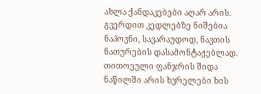ახლა ქანდაკებები აღარ არის. გვერდით კედლებზე ნიშებია ნაპოვნი, სავარაუდოდ, ნავთის ნათურების დასამონტაჟებლად. თითოეული ფანჯრის შიდა ნაწილში არის ხვრელები ხის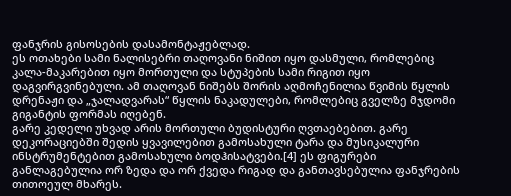ფანჯრის გისოსების დასამონტაჟებლად.
ეს ოთახები სამი ნალისებრი თაღოვანი ნიშით იყო დასმული, რომლებიც კალა-მაკარებით იყო მორთული და სტუპების სამი რიგით იყო დაგვირგვინებული. ამ თაღოვან ნიშებს შორის აღმოჩენილია წვიმის წყლის დრენაჟი და „ჯალადვარას“ წყლის ნაკადულები, რომლებიც გველზე მჯდომი გიგანტის ფორმას იღებენ.
გარე კედელი უხვად არის მორთული ბუდისტური ღვთაებებით. გარე დეკორაციებში შედის ყვავილებით გამოსახული ტარა და მუსიკალური ინსტრუმენტებით გამოსახული ბოდჰისატვები.[4] ეს ფიგურები განლაგებულია ორ ზედა და ორ ქვედა რიგად და განთავსებულია ფანჯრების თითოეულ მხარეს.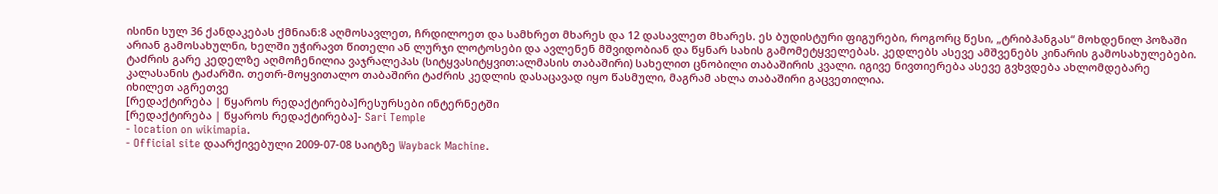ისინი სულ 36 ქანდაკებას ქმნიან:8 აღმოსავლეთ, ჩრდილოეთ და სამხრეთ მხარეს და 12 დასავლეთ მხარეს. ეს ბუდისტური ფიგურები, როგორც წესი, „ტრიბჰანგას“ მოხდენილ პოზაში არიან გამოსახულნი, ხელში უჭირავთ წითელი ან ლურჯი ლოტოსები და ავლენენ მშვიდობიან და წყნარ სახის გამომეტყველებას. კედლებს ასევე ამშვენებს კინარის გამოსახულებები.
ტაძრის გარე კედელზე აღმოჩენილია ვაჯრალეპას (სიტყვასიტყვით:ალმასის თაბაშირი) სახელით ცნობილი თაბაშირის კვალი. იგივე ნივთიერება ასევე გვხვდება ახლომდებარე კალასანის ტაძარში. თეთრ-მოყვითალო თაბაშირი ტაძრის კედლის დასაცავად იყო წასმული, მაგრამ ახლა თაბაშირი გაცვეთილია.
იხილეთ აგრეთვე
[რედაქტირება | წყაროს რედაქტირება]რესურსები ინტერნეტში
[რედაქტირება | წყაროს რედაქტირება]- Sari Temple
- location on wikimapia.
- Official site დაარქივებული 2009-07-08 საიტზე Wayback Machine.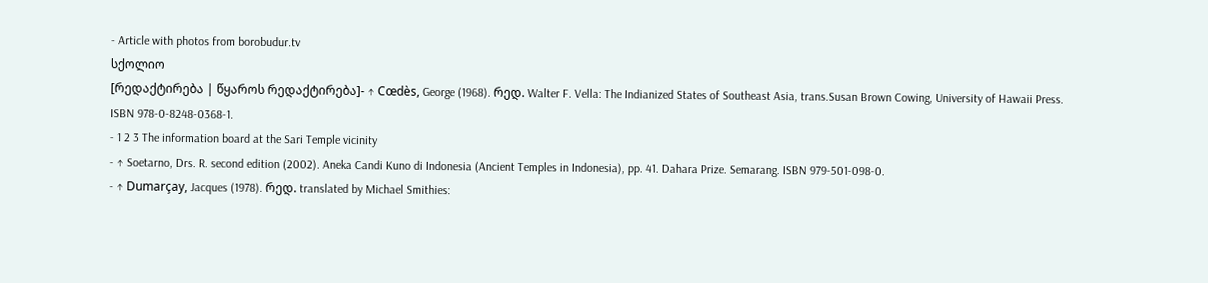- Article with photos from borobudur.tv
სქოლიო
[რედაქტირება | წყაროს რედაქტირება]- ↑ Cœdès, George (1968). რედ. Walter F. Vella: The Indianized States of Southeast Asia, trans.Susan Brown Cowing, University of Hawaii Press. ISBN 978-0-8248-0368-1.
- 1 2 3 The information board at the Sari Temple vicinity
- ↑ Soetarno, Drs. R. second edition (2002). Aneka Candi Kuno di Indonesia (Ancient Temples in Indonesia), pp. 41. Dahara Prize. Semarang. ISBN 979-501-098-0.
- ↑ Dumarçay, Jacques (1978). რედ. translated by Michael Smithies: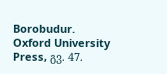Borobudur. Oxford University Press, გვ. 47.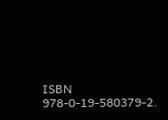ISBN 978-0-19-580379-2.